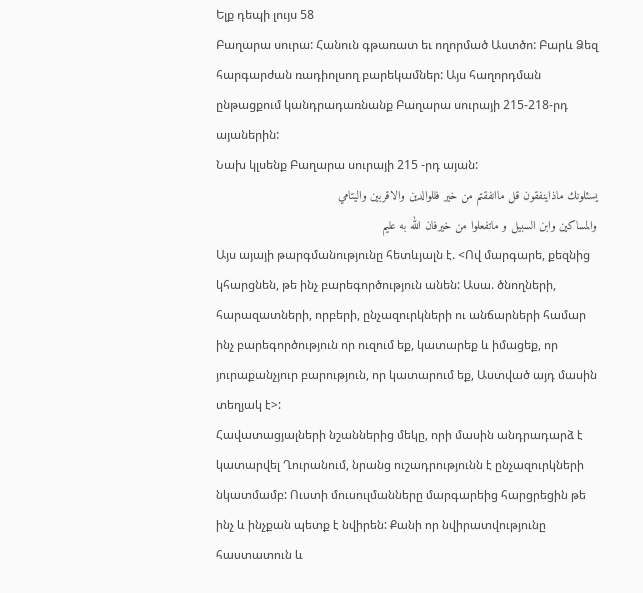Ելք դեպի լույս 58
Բաղարա սուրա: Հանուն գթառատ եւ ողորմած Աստծո: Բարև Ձեզ հարգարժան ռադիոլսող բարեկամներ: Այս հաղորդման ընթացքում կանդրադառնանք Բաղարա սուրայի 215-218-րդ այաներին:
Նախ կլսենք Բաղարա սուրայի 215 -րդ այան:
يسئلونك ماذاينفقون قل ماانفقتم من خير فللوالدين والاقربين واليتامي
والمساكين وابن السبيل و ماتفعلوا من خيرفان الله به عليم
Այս այայի թարգմանությունը հետևյալն է. <Ով մարգարե, քեզնից կհարցնեն, թե ինչ բարեգործություն անեն: Ասա. ծնողների, հարազատների, որբերի, ընչազուրկների ու անճարների համար ինչ բարեգործություն որ ուզում եք, կատարեք և իմացեք, որ յուրաքանչյուր բարություն, որ կատարում եք, Աստված այդ մասին տեղյակ է>:
Հավատացյալների նշաններից մեկը, որի մասին անդրադարձ է կատարվել Ղուրանում, նրանց ուշադրությունն է ընչազուրկների նկատմամբ: Ուստի մուսուլմանները մարգարեից հարցրեցին թե ինչ և ինչքան պետք է նվիրեն: Քանի որ նվիրատվությունը հաստատուն և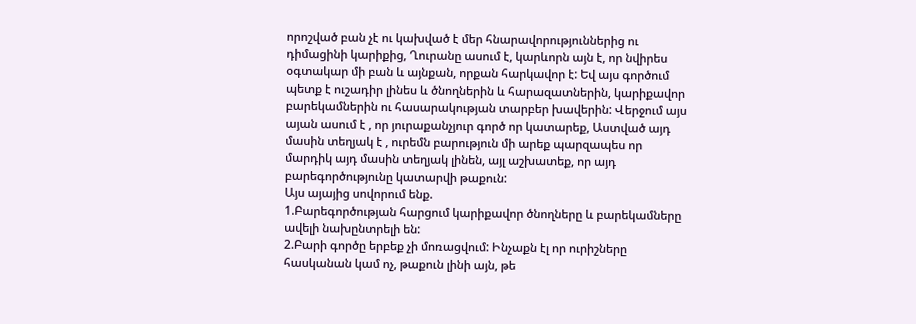որոշված բան չէ ու կախված է մեր հնարավորություններից ու դիմացինի կարիքից, Ղուրանը ասում է, կարևորն այն է, որ նվիրես օգտակար մի բան և այնքան, որքան հարկավոր է: Եվ այս գործում պետք է ուշադիր լինես և ծնողներին և հարազատներին, կարիքավոր բարեկամներին ու հասարակության տարբեր խավերին: Վերջում այս այան ասում է , որ յուրաքանչյուր գործ որ կատարեք, Աստված այդ մասին տեղյակ է , ուրեմն բարություն մի արեք պարզապես որ մարդիկ այդ մասին տեղյակ լինեն, այլ աշխատեք, որ այդ բարեգործությունը կատարվի թաքուն:
Այս այայից սովորում ենք.
1.Բարեգործության հարցում կարիքավոր ծնողները և բարեկամները ավելի նախընտրելի են:
2.Բարի գործը երբեք չի մոռացվում: Ինչաքն էլ որ ուրիշները հասկանան կամ ոչ, թաքուն լինի այն, թե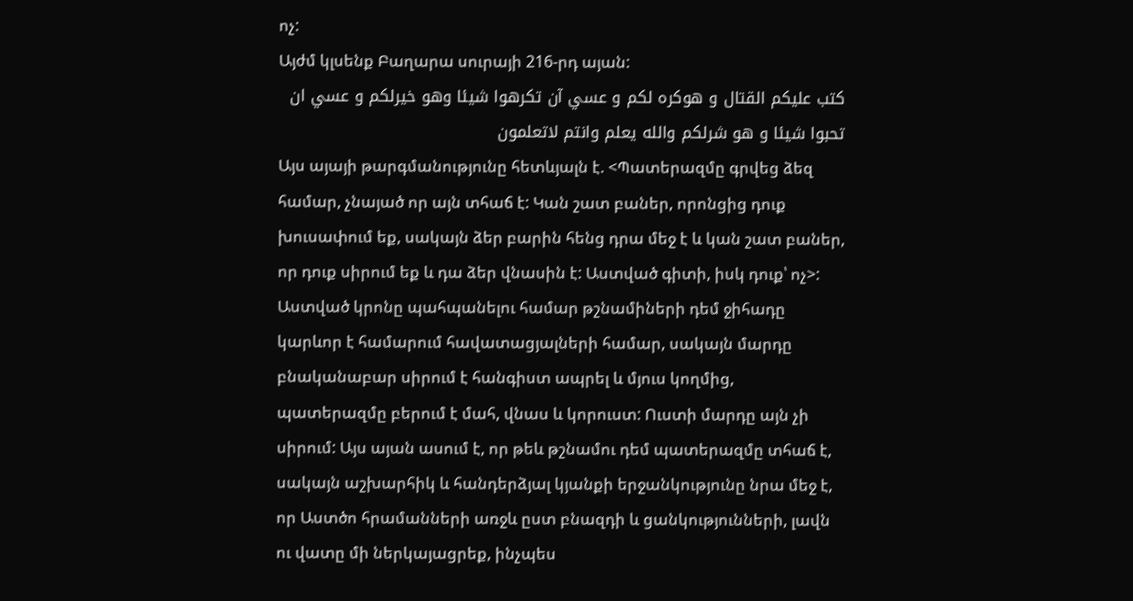ոչ:
Այժմ կլսենք Բաղարա սուրայի 216-րդ այան:
كتب عليكم القتال و هوكره لكم و عسي آن تكرهوا شيئا وهو خيرلكم و عسي ان
تحبوا شيئا و هو شرلكم والله يعلم وانتم لاتعلمون
Այս այայի թարգմանությունը հետևյալն է. <Պատերազմը գրվեց ձեզ համար, չնայած որ այն տհաճ է: Կան շատ բաներ, որոնցից դուք խուսափում եք, սակայն ձեր բարին հենց դրա մեջ է և կան շատ բաներ, որ դուք սիրում եք և դա ձեր վնասին է: Աստված գիտի, իսկ դուք՝ ոչ>:
Աստված կրոնը պահպանելու համար թշնամիների դեմ ջիհադը կարևոր է համարում հավատացյալների համար, սակայն մարդը բնականաբար սիրում է հանգիստ ապրել և մյուս կողմից, պատերազմը բերում է մահ, վնաս և կորուստ: Ուստի մարդը այն չի սիրում: Այս այան ասում է, որ թեև թշնամու դեմ պատերազմը տհաճ է, սակայն աշխարհիկ և հանդերձյալ կյանքի երջանկությունը նրա մեջ է, որ Աստծո հրամանների առջև ըստ բնազդի և ցանկությունների, լավն ու վատը մի ներկայացրեք, ինչպես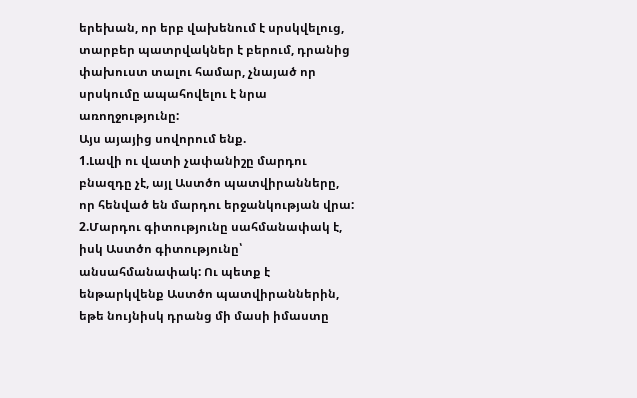երեխան, որ երբ վախենում է սրսկվելուց, տարբեր պատրվակներ է բերում, դրանից փախուստ տալու համար, չնայած որ սրսկումը ապահովելու է նրա առողջությունը:
Այս այայից սովորում ենք.
1.Լավի ու վատի չափանիշը մարդու բնազդը չէ, այլ Աստծո պատվիրանները, որ հենված են մարդու երջանկության վրա:
2.Մարդու գիտությունը սահմանափակ է, իսկ Աստծո գիտությունը՝ անսահմանափակ: Ու պետք է ենթարկվենք Աստծո պատվիրաններին, եթե նույնիսկ դրանց մի մասի իմաստը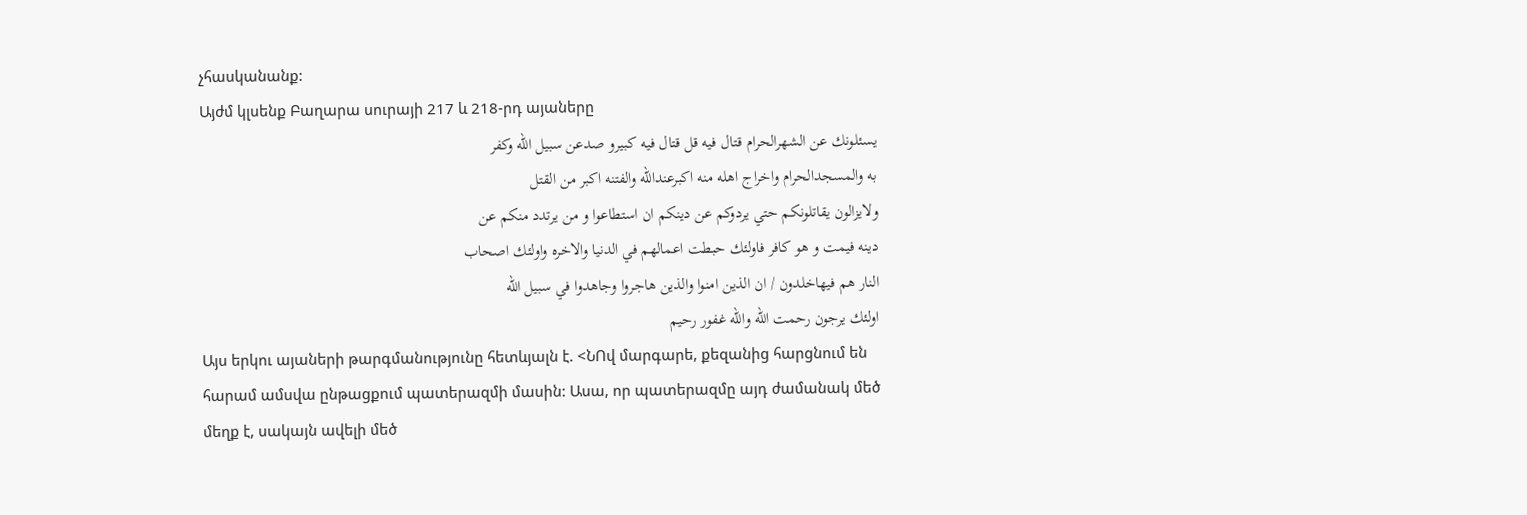չհասկանանք:
Այժմ կլսենք Բաղարա սուրայի 217 և 218-րդ այաները
يسئلونك عن الشهرالحرام قتال فيه قل قتال فيه كبيرو صدعن سبيل الله وكفر
به والمسجدالحرام واخراج اهله منه اكبرعندالله والفتنه اكبر من القتل
ولايزالون يقاتلونكم حتي يردوكم عن دينكم ان استطاعوا و من يرتدد منكم عن
دينه فيمت و هو كافر فاولئك حبطت اعمالهم في الدنيا والاخره واولئك اصحاب
النار هم فيهاخلدون / ان الذين امنوا والذين هاجروا وجاهدوا في سبيل الله
اولئك يرجون رحمت الله والله غفور رحيم
Այս երկու այաների թարգմանությունը հետևյալն է. <ՆՈվ մարգարե, քեզանից հարցնում են հարամ ամսվա ընթացքում պատերազմի մասին: Ասա, որ պատերազմը այդ ժամանակ մեծ մեղք է, սակայն ավելի մեծ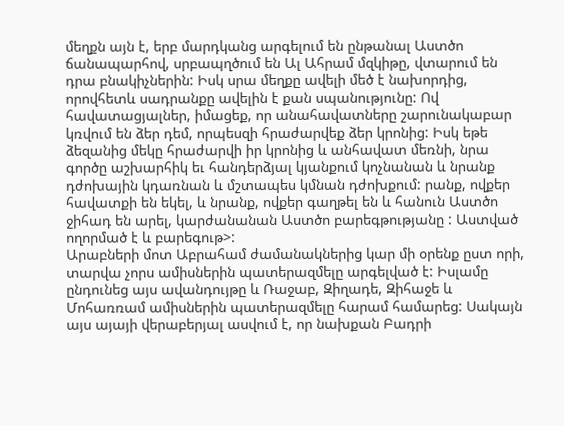մեղքն այն է, երբ մարդկանց արգելում են ընթանալ Աստծո ճանապարհով, սրբապղծում են Ալ Ահրամ մզկիթը, վտարում են դրա բնակիչներին: Իսկ սրա մեղքը ավելի մեծ է նախորդից, որովհետև սադրանքը ավելին է քան սպանությունը: Ով հավատացյալներ, իմացեք, որ անահավատները շարունակաբար կռվում են ձեր դեմ, որպեսզի հրաժարվեք ձեր կրոնից: Իսկ եթե ձեզանից մեկը հրաժարվի իր կրոնից և անհավատ մեռնի, նրա գործը աշխարհիկ եւ հանդերձյալ կյանքում կոչնանան և նրանք դժոխային կդառնան և մշտապես կմնան դժոխքում: րանք, ովքեր հավատքի են եկել, և նրանք, ովքեր գաղթել են և հանուն Աստծո ջիհադ են արել, կարժանանան Աստծո բարեգթությանը : Աստված ողորմած է և բարեգութ>:
Արաբների մոտ Աբրահամ ժամանակներից կար մի օրենք ըստ որի, տարվա չորս ամիսներին պատերազմելը արգելված է: Իսլամը ընդունեց այս ավանդույթը և Ռաջաբ, Զիղադե, Զիհաջե և Մոհառռամ ամիսներին պատերազմելը հարամ համարեց: Սակայն այս այայի վերաբերյալ ասվում է, որ նախքան Բադրի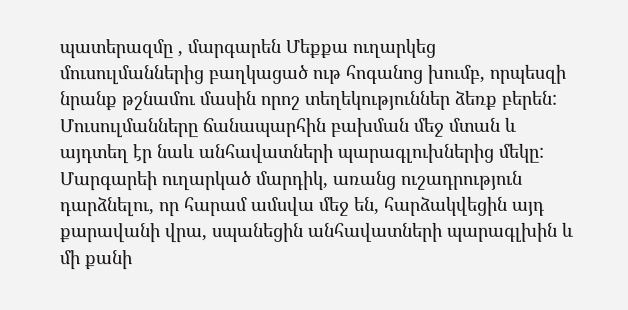պատերազմը , մարգարեն Մեքքա ուղարկեց մուսուլմաններից բաղկացած ութ հոգանոց խումբ, որպեսզի նրանք թշնամու մասին որոշ տեղեկություններ ձեռք բերեն: Մուսուլմանները ճանապարհին բախման մեջ մտան և այդտեղ էր նաև անհավատների պարագլուխներից մեկը: Մարգարեի ուղարկած մարդիկ, առանց ուշադրություն դարձնելու, որ հարամ ամսվա մեջ են, հարձակվեցին այդ քարավանի վրա, սպանեցին անհավատների պարագլխին և մի քանի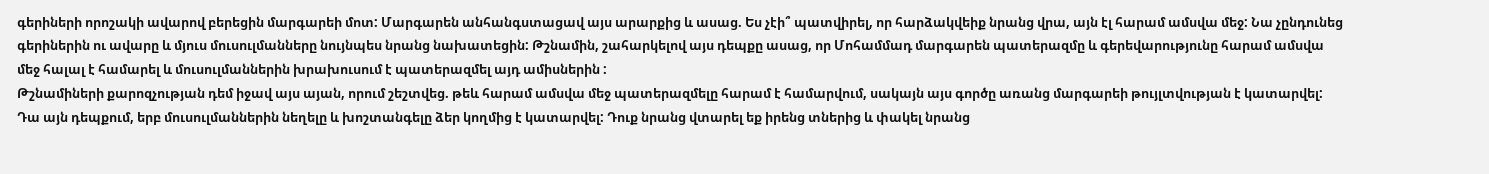գերիների որոշակի ավարով բերեցին մարգարեի մոտ: Մարգարեն անհանգստացավ այս արարքից և ասաց. Ես չէի՞ պատվիրել, որ հարձակվեիք նրանց վրա, այն էլ հարամ ամսվա մեջ: Նա չընդունեց գերիներին ու ավարը և մյուս մուսուլմանները նույնպես նրանց նախատեցին: Թշնամին, շահարկելով այս դեպքը ասաց, որ Մոհամմադ մարգարեն պատերազմը և գերեվարությունը հարամ ամսվա մեջ հալալ է համարել և մուսուլմաններին խրախուսում է պատերազմել այդ ամիսներին :
Թշնամիների քարոզչության դեմ իջավ այս այան, որում շեշտվեց. թեև հարամ ամսվա մեջ պատերազմելը հարամ է համարվում, սակայն այս գործը առանց մարգարեի թույլտվության է կատարվել: Դա այն դեպքում, երբ մուսուլմաններին նեղելը և խոշտանգելը ձեր կողմից է կատարվել: Դուք նրանց վտարել եք իրենց տներից և փակել նրանց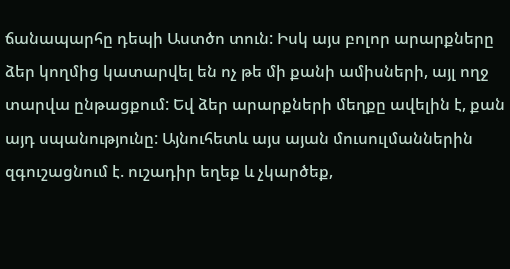ճանապարհը դեպի Աստծո տուն: Իսկ այս բոլոր արարքները ձեր կողմից կատարվել են ոչ թե մի քանի ամիսների, այլ ողջ տարվա ընթացքում: Եվ ձեր արարքների մեղքը ավելին է, քան այդ սպանությունը: Այնուհետև այս այան մուսուլմաններին զգուշացնում է. ուշադիր եղեք և չկարծեք,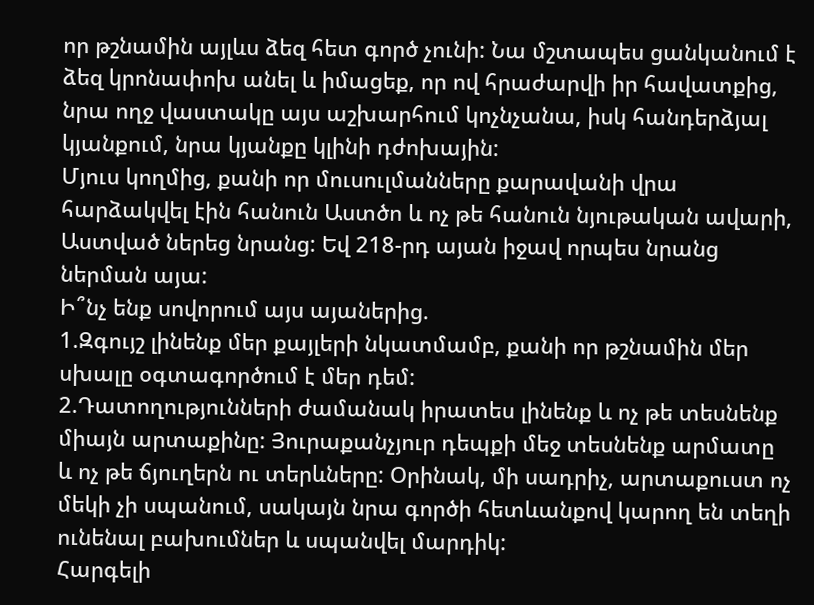որ թշնամին այլևս ձեզ հետ գործ չունի: Նա մշտապես ցանկանում է ձեզ կրոնափոխ անել և իմացեք, որ ով հրաժարվի իր հավատքից, նրա ողջ վաստակը այս աշխարհում կոչնչանա, իսկ հանդերձյալ կյանքում, նրա կյանքը կլինի դժոխային:
Մյուս կողմից, քանի որ մուսուլմանները քարավանի վրա հարձակվել էին հանուն Աստծո և ոչ թե հանուն նյութական ավարի, Աստված ներեց նրանց: Եվ 218-րդ այան իջավ որպես նրանց ներման այա:
Ի՞նչ ենք սովորում այս այաներից.
1.Զգույշ լինենք մեր քայլերի նկատմամբ, քանի որ թշնամին մեր սխալը օգտագործում է մեր դեմ:
2.Դատողությունների ժամանակ իրատես լինենք և ոչ թե տեսնենք միայն արտաքինը: Յուրաքանչյուր դեպքի մեջ տեսնենք արմատը և ոչ թե ճյուղերն ու տերևները: Օրինակ, մի սադրիչ, արտաքուստ ոչ մեկի չի սպանում, սակայն նրա գործի հետևանքով կարող են տեղի ունենալ բախումներ և սպանվել մարդիկ:
Հարգելի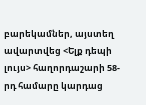բարեկամներ, այստեղ ավարտվեց <Ելք դեպի լույս> հաղորդաշարի 58-րդ համարը կարդաց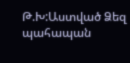Թ.Խ:Աստված Ձեզ պահապան